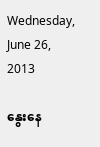Wednesday, June 26, 2013

နွေးနေ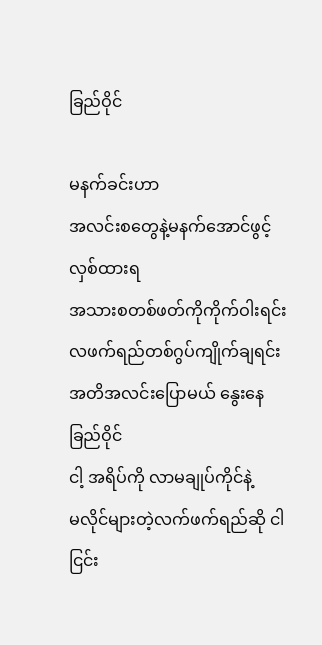ခြည်ဝိုင်

မနက်ခင်းဟာ
အလင်းစတွေနဲ့မနက်အောင်ဖွင့်လှစ်ထားရ
အသားစတစ်ဖတ်ကိုကိုက်ဝါးရင်း
လဖက်ရည်တစ်ဂွပ်ကျိုက်ချရင်း
အတိအလင်းပြောမယ် နွေးနေခြည်ဝိုင်
ငါ့ အရိပ်ကို လာမချုပ်ကိုင်နဲ့
မလိုင်များတဲ့လက်ဖက်ရည်ဆို ငါငြင်း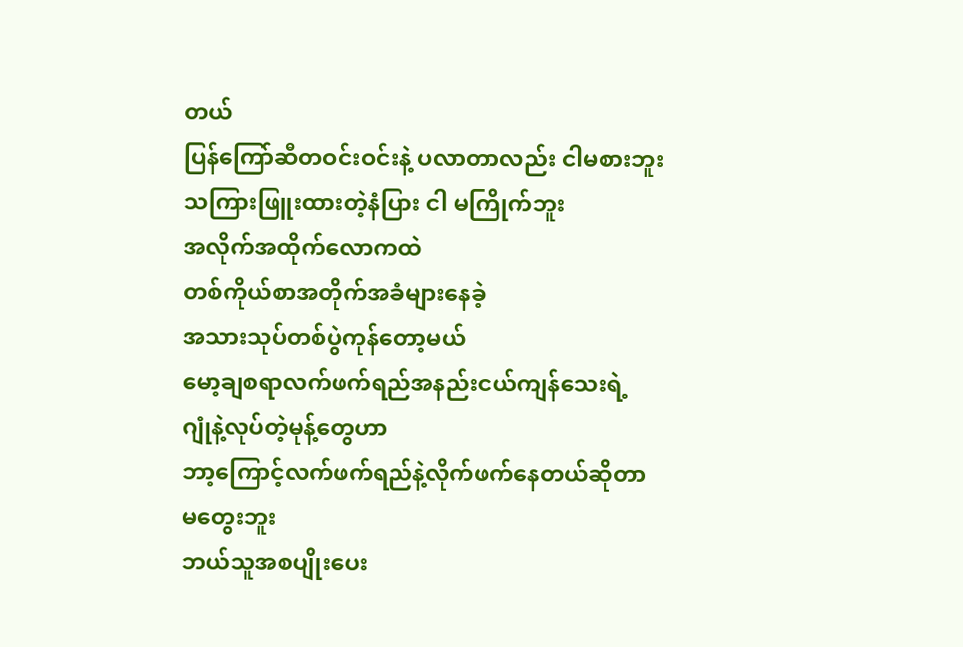တယ်
ပြန်ကြော်ဆီတဝင်းဝင်းနဲ့ ပလာတာလည်း ငါမစားဘူး
သကြားဖြူးထားတဲ့နံပြား ငါ မကြိုက်ဘူး
အလိုက်အထိုက်လောကထဲ
တစ်ကိုယ်စာအတိုက်အခံများနေခဲ့
အသားသုပ်တစ်ပွဲကုန်တော့မယ်
မော့ချစရာလက်ဖက်ရည်အနည်းငယ်ကျန်သေးရဲ့
ဂျုံနဲ့လုပ်တဲ့မုန့်တွေဟာ
ဘာ့ကြောင့်လက်ဖက်ရည်နဲ့လိုက်ဖက်နေတယ်ဆိုတာ
မတွေးဘူး
ဘယ်သူအစပျိုးပေး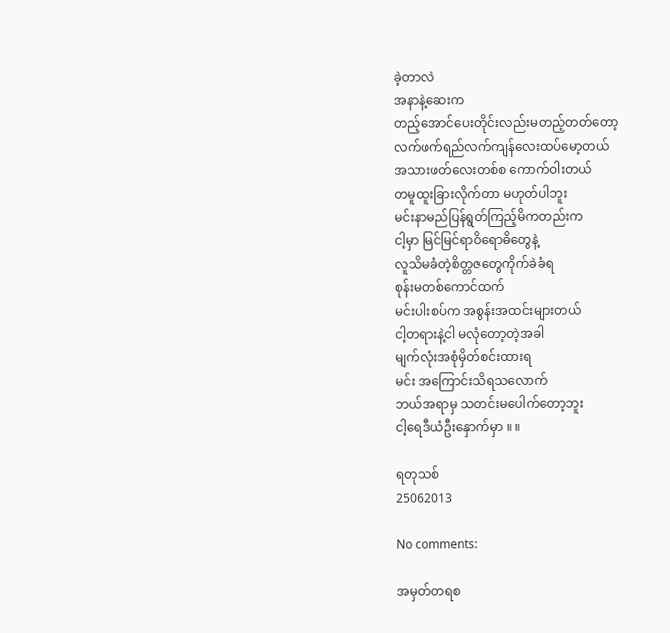ခဲ့တာလဲ
အနာနဲ့ဆေးက
တည့်အောင်ပေးတိုင်းလည်းမတည့်တတ်တော့
လက်ဖက်ရည်လက်ကျန်လေးထပ်မော့တယ်
အသားဖတ်လေးတစ်စ ကောက်ဝါးတယ်
တမူထူးခြားလိုက်တာ မဟုတ်ပါဘူး
မင်းနာမည်ပြန်ရွတ်ကြည့်မိကတည်းက
ငါ့မှာ မြင်မြင်ရာဝိရောဓိတွေနဲ့
လူသိမခံတဲ့စိတ္တဇတွေကိုက်ခဲခံရ
စုန်းမတစ်ကောင်ထက်
မင်းပါးစပ်က အစွန်းအထင်းများတယ်
ငါ့တရားနဲ့ငါ မလုံတော့တဲ့အခါ
မျက်လုံးအစုံမှိတ်စင်းထားရ
မင်း အကြောင်းသိရသလောက်
ဘယ်အရာမှ သတင်းမပေါက်တော့ဘူး
ငါ့ရေဒီယံဦးနှောက်မှာ ။ ။

ရတုသစ်
25062013

No comments:

အမှတ်တရစ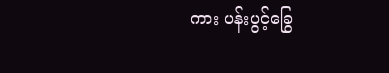ကား ပန်းပွင့်ခြွေ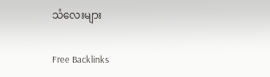သံလေးများ

Free Backlinks